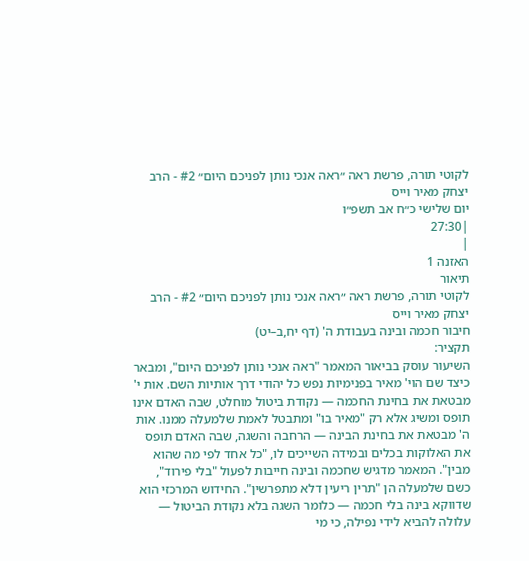לקוטי תורה, פרשת ראה ״ראה אנכי נותן לפניכם היום״ #2 - הרב יצחק מאיר וייס
יום שלישי כ״ח אב תשפ״ו
|27:30
|
האזנה 1
תיאור
לקוטי תורה, פרשת ראה ״ראה אנכי נותן לפניכם היום״ #2 - הרב יצחק מאיר וייס
חיבור חכמה ובינה בעבודת ה' (דף יח,ב–יט)
תקציר:
השיעור עוסק בביאור המאמר "ראה אנכי נותן לפניכם היום", ומבאר כיצד שם הוי' מאיר בפנימיות נפש כל יהודי דרך אותיות השם. אות י' מבטאת את בחינת החכמה — נקודת ביטול מוחלט, שבה האדם אינו תופס ומשיג אלא רק "מאיר בו" ומתבטל לאמת שלמעלה ממנו. אות ה' מבטאת את בחינת הבינה — הרחבה והשגה, שבה האדם תופס את האלוקות בכלים ובמידה השייכים לו, "כל אחד לפי מה שהוא מבין". המאמר מדגיש שחכמה ובינה חייבות לפעול "בלי פירוד", כשם שלמעלה הן "תרין ריעין דלא מתפרשין". החידוש המרכזי הוא שדווקא בינה בלי חכמה — כלומר השגה בלא נקודת הביטול — עלולה להביא לידי נפילה, כי מי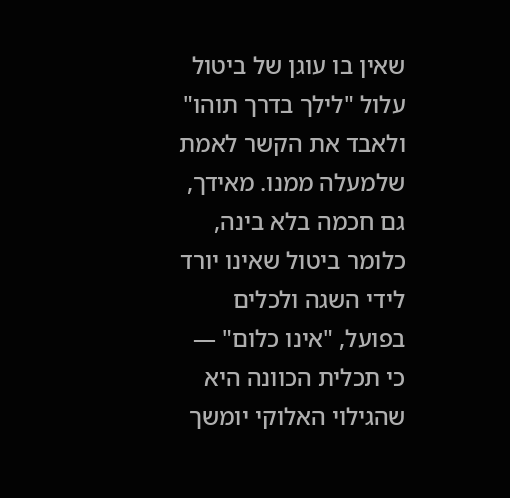שאין בו עוגן של ביטול עלול "לילך בדרך תוהו" ולאבד את הקשר לאמת שלמעלה ממנו. מאידך, גם חכמה בלא בינה, כלומר ביטול שאינו יורד לידי השגה ולכלים בפועל, "אינו כלום" — כי תכלית הכוונה היא שהגילוי האלוקי יומשך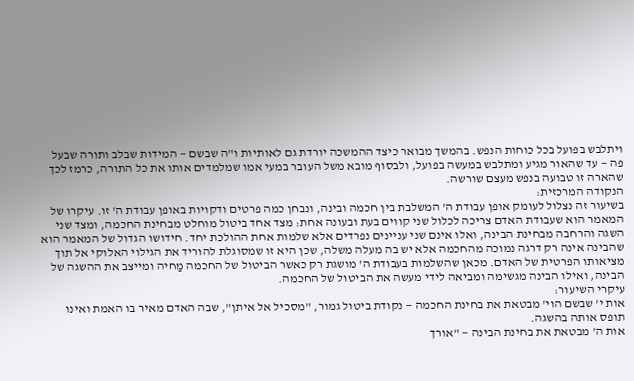ויתלבש בפועל בכל כוחות הנפש. בהמשך מבואר כיצד ההמשכה יורדת גם לאותיות ו"ה שבשם — המידות שבלב ותורה שבעל פה — עד שהאור מגיע ומתלבש במעשה בפועל, ולבסוף מובא משל העובר במעי אמו שמלמדים אותו את כל התורה, כרמז לכך שהארה זו טבועה בנפש מעצם שורשה.
הנקודה המרכזית:
בשיעור זה נצלול לעומק אופן עבודת ה' המשלבת בין חכמה ובינה, ונבחן כמה פרטים ודקויות באופן עבודת ה' זו. עיקרו של המאמר הוא שעבודת האדם צריכה לכלול שני קווים בעת ובעונה אחת: מצד אחד ביטול מוחלט מבחינת החכמה, ומצד שני השגה והרחבה מבחינת הבינה, ואלו אינם שני עניינים נפרדים אלא שלמות אחת ההולכת יחד. חידושו הגדול של המאמר הוא שהבינה אינה רק דרגה נמוכה מהחכמה אלא יש בה מעלה משלה, שכן היא זו שמסוגלת להוריד את הגילוי האלוקי אל תוך מציאותו הפרטית של האדם. מכאן שהשלמות בעבודת ה' מושגת רק כאשר הביטול של החכמה מַחיה ומייצב את ההשגה של הבינה, ואילו הבינה מגשימה ומביאה לידי מעשה את הביטול של החכמה.
עיקרי השיעור:
אות י' שבשם הוי' מבטאת את בחינת החכמה — נקודת ביטול גמור, "מסכיל אל איתן", שבה האדם מאיר בו האמת ואינו תופס אותה בהשגה.
אות ה' מבטאת את בחינת הבינה — "אורך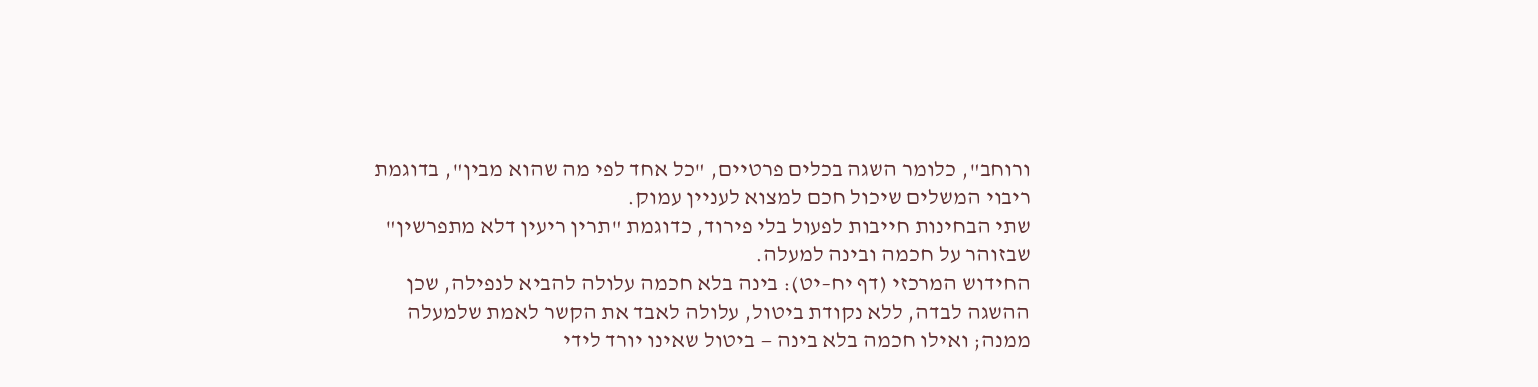ורוחב", כלומר השגה בכלים פרטיים, "כל אחד לפי מה שהוא מבין", בדוגמת ריבוי המשלים שיכול חכם למצוא לעניין עמוק.
שתי הבחינות חייבות לפעול בלי פירוד, כדוגמת "תרין ריעין דלא מתפרשין" שבזוהר על חכמה ובינה למעלה.
החידוש המרכזי (דף יח–יט): בינה בלא חכמה עלולה להביא לנפילה, שכן ההשגה לבדה, ללא נקודת ביטול, עלולה לאבד את הקשר לאמת שלמעלה ממנה; ואילו חכמה בלא בינה — ביטול שאינו יורד לידי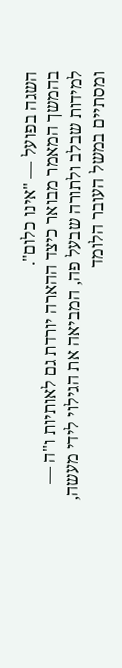השגה בפועל — "אינו כלום".
בהמשך המאמר מבואר כיצד ההארה יורדת גם לאותיות ו"ה — למידות שבלב ולתורה שבעל פה, המביאה את הגילוי לידי מעשה, ומסתיים במשל העובר הלומד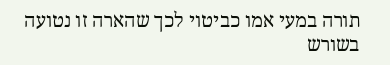תורה במעי אמו כביטוי לכך שהארה זו נטועה בשורש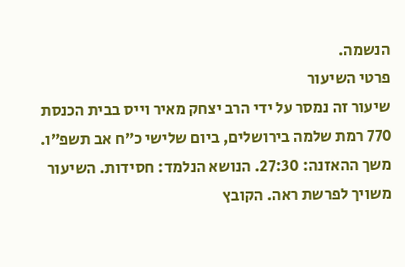הנשמה.
פרטי השיעור
שיעור זה נמסר על ידי הרב יצחק מאיר וייס בבית הכנסת 770 רמת שלמה בירושלים, ביום שלישי כ״ח אב תשפ״ו. משך ההאזנה: 27:30. הנושא הנלמד: חסידות. השיעור משויך לפרשת ראה. הקובץ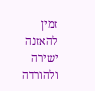זמין להאזנה ישירה ולהורדה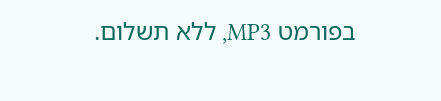בפורמט MP3, ללא תשלום.